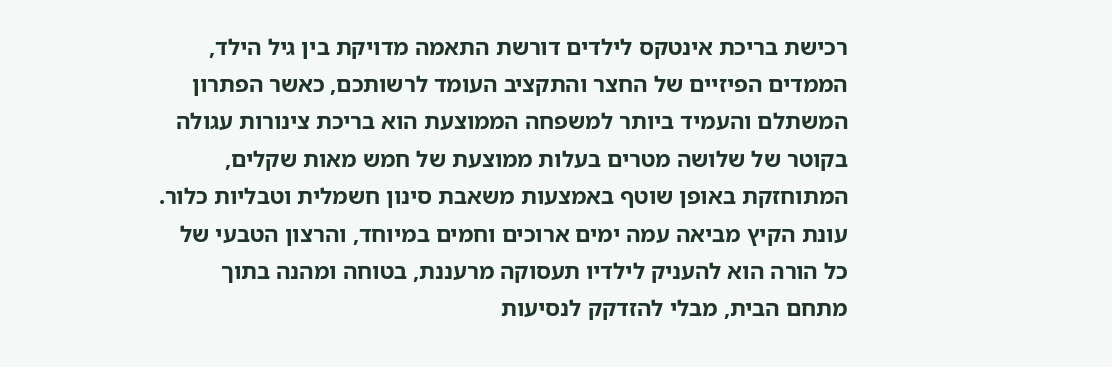רכישת בריכת אינטקס לילדים דורשת התאמה מדויקת בין גיל הילד, הממדים הפיזיים של החצר והתקציב העומד לרשותכם, כאשר הפתרון המשתלם והעמיד ביותר למשפחה הממוצעת הוא בריכת צינורות עגולה בקוטר של שלושה מטרים בעלות ממוצעת של חמש מאות שקלים, המתוחזקת באופן שוטף באמצעות משאבת סינון חשמלית וטבליות כלור.
עונת הקיץ מביאה עמה ימים ארוכים וחמים במיוחד, והרצון הטבעי של כל הורה הוא להעניק לילדיו תעסוקה מרעננת, בטוחה ומהנה בתוך מתחם הבית, מבלי להזדקק לנסיעות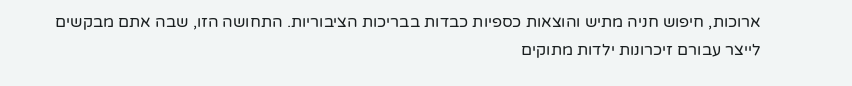ארוכות, חיפוש חניה מתיש והוצאות כספיות כבדות בבריכות הציבוריות. התחושה הזו, שבה אתם מבקשים לייצר עבורם זיכרונות ילדות מתוקים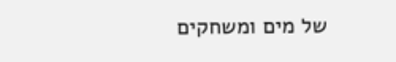של מים ומשחקים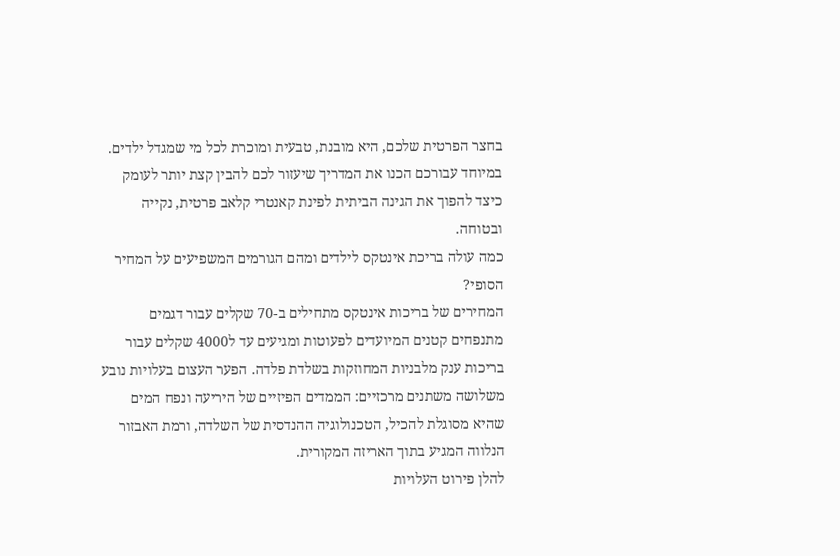בחצר הפרטית שלכם, היא מובנת, טבעית ומוכרת לכל מי שמגדל ילדים. במיוחד עבורכם הכנו את המדריך שיעזור לכם להבין קצת יותר לעומק כיצד להפוך את הגינה הביתית לפינת קאנטרי קלאב פרטית, נקייה ובטוחה.
כמה עולה בריכת אינטקס לילדים ומהם הגורמים המשפיעים על המחיר הסופי?
המחירים של בריכות אינטקס מתחילים ב-70 שקלים עבור דגמים מתנפחים קטנים המיועדים לפעוטות ומגיעים עד ל4000 שקלים עבור בריכות ענק מלבניות המחוזקות בשלדת פלדה. הפער העצום בעלויות נובע משלושה משתנים מרכזיים: הממדים הפיזיים של היריעה ונפח המים שהיא מסוגלת להכיל, הטכנולוגיה ההנדסית של השלדה, ורמת האבזור הנלווה המגיע בתוך האריזה המקורית.
להלן פירוט העלויות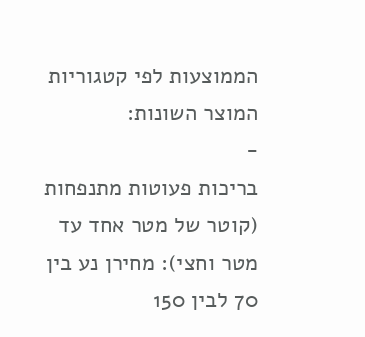הממוצעות לפי קטגוריות המוצר השונות:
-
בריכות פעוטות מתנפחות (קוטר של מטר אחד עד מטר וחצי): מחירן נע בין 70 לבין 150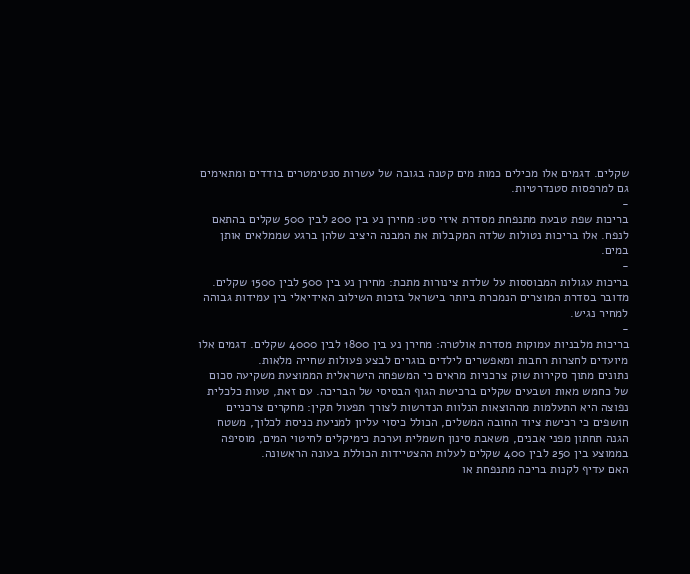שקלים. דגמים אלו מכילים כמות מים קטנה בגובה של עשרות סנטימטרים בודדים ומתאימים גם למרפסות סטנדרטיות.
-
בריכות שפת טבעת מתנפחת מסדרת איזי סט: מחירן נע בין 200 לבין 500 שקלים בהתאם לנפח. אלו בריכות נטולות שלדה המקבלות את המבנה היציב שלהן ברגע שממלאים אותן במים.
-
בריכות עגולות המבוססות על שלדת צינורות מתכת: מחירן נע בין 500 לבין 1500 שקלים. מדובר בסדרת המוצרים הנמכרת ביותר בישראל בזכות השילוב האידיאלי בין עמידות גבוהה למחיר נגיש.
-
בריכות מלבניות עמוקות מסדרת אולטרה: מחירן נע בין 1800 לבין 4000 שקלים. דגמים אלו מיועדים לחצרות רחבות ומאפשרים לילדים בוגרים לבצע פעולות שחייה מלאות.
נתונים מתוך סקירות שוק צרכניות מראים כי המשפחה הישראלית הממוצעת משקיעה סכום של כחמש מאות ושבעים שקלים ברכישת הגוף הבסיסי של הבריכה. עם זאת, טעות כלכלית נפוצה היא התעלמות מההוצאות הנלוות הנדרשות לצורך תפעול תקין: מחקרים צרכניים חושפים כי רכישת ציוד החובה המשלים, הכולל כיסוי עליון למניעת כניסת לכלוך, משטח הגנה תחתון מפני אבנים, משאבת סינון חשמלית וערכת כימיקלים לחיטוי המים, מוסיפה בממוצע בין 250 לבין 400 שקלים לעלות ההצטיידות הכוללת בעונה הראשונה.
האם עדיף לקנות בריכה מתנפחת או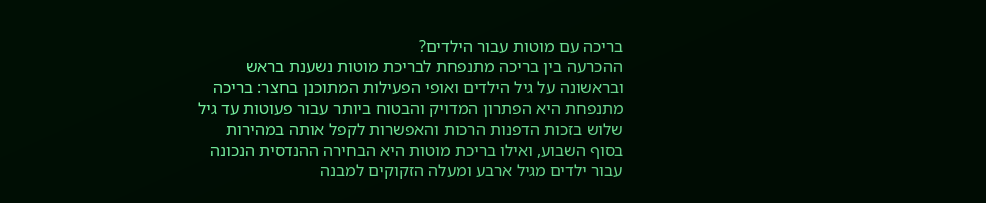בריכה עם מוטות עבור הילדים?
ההכרעה בין בריכה מתנפחת לבריכת מוטות נשענת בראש ובראשונה על גיל הילדים ואופי הפעילות המתוכנן בחצר: בריכה מתנפחת היא הפתרון המדויק והבטוח ביותר עבור פעוטות עד גיל שלוש בזכות הדפנות הרכות והאפשרות לקפל אותה במהירות בסוף השבוע, ואילו בריכת מוטות היא הבחירה ההנדסית הנכונה עבור ילדים מגיל ארבע ומעלה הזקוקים למבנה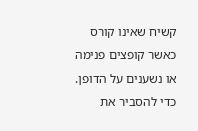קשיח שאינו קורס כאשר קופצים פנימה או נשענים על הדופן.
כדי להסביר את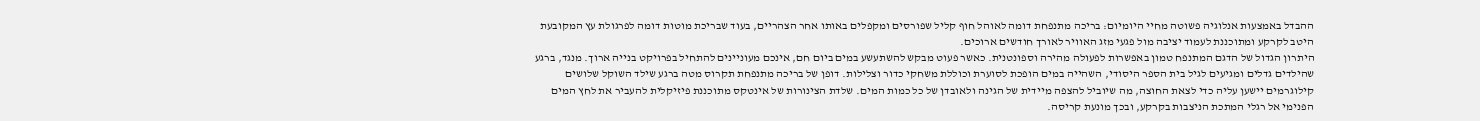ההבדל באמצעות אנלוגיה פשוטה מחיי היומיום: בריכה מתנפחת דומה לאוהל חוף קליל שפורסים ומקפלים באותו אחר הצהריים, בעוד שבריכת מוטות דומה לפרגולת עץ המקובעת היטב לקרקע ומתוכננת לעמוד יציבה מול פגעי מזג האוויר לאורך חודשים ארוכים.
היתרון הגדול של הדגם המתנפח טמון באפשרות לפעולה מהירה וספונטנית. כאשר פעוט מבקש להשתעשע במים ביום חם, אינכם מעוניינים להתחיל בפרויקט בנייה ארוך. מנגד, ברגע שהילדים גדלים ומגיעים לגיל בית הספר היסודי, השהייה במים הופכת לסוערת וכוללת משחקי כדור וצלילות. דופן של בריכה מתנפחת תקרוס מטה ברגע שילד השוקל שלושים קילוגרמים יישען עליה כדי לצאת החוצה, מה שיוביל להצפה מיידית של הגינה ולאובדן של כל כמות המים. שלדת הצינורות של אינטקס מתוכננת פיזיקלית להעביר את לחץ המים הפנימי אל רגלי המתכת הניצבות בקרקע, ובכך מונעת קריסה.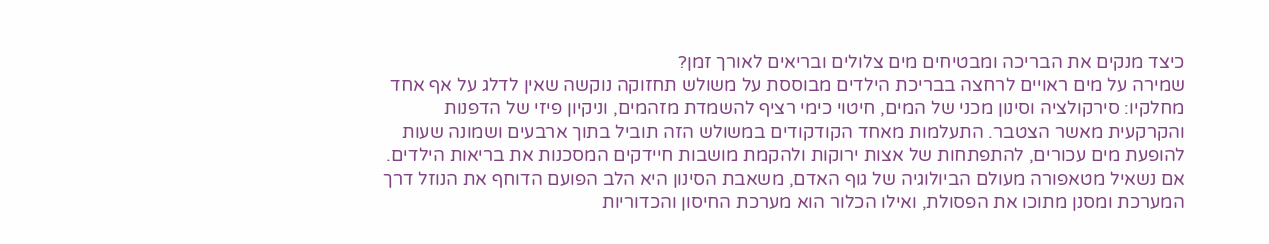כיצד מנקים את הבריכה ומבטיחים מים צלולים ובריאים לאורך זמן?
שמירה על מים ראויים לרחצה בבריכת הילדים מבוססת על משולש תחזוקה נוקשה שאין לדלג על אף אחד מחלקיו: סירקולציה וסינון מכני של המים, חיטוי כימי רציף להשמדת מזהמים, וניקיון פיזי של הדפנות והקרקעית מאשר הצטבר. התעלמות מאחד הקודקודים במשולש הזה תוביל בתוך ארבעים ושמונה שעות להופעת מים עכורים, להתפתחות של אצות ירוקות ולהקמת מושבות חיידקים המסכנות את בריאות הילדים.
אם נשאיל מטאפורה מעולם הביולוגיה של גוף האדם, משאבת הסינון היא הלב הפועם הדוחף את הנוזל דרך המערכת ומסנן מתוכו את הפסולת, ואילו הכלור הוא מערכת החיסון והכדוריות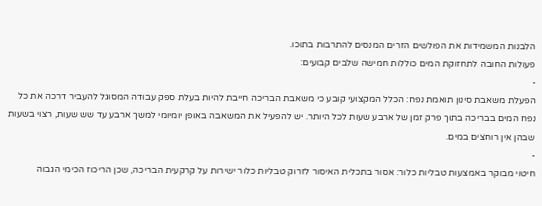הלבנות המשמידות את הפולשים הזרים המנסים להתרבות בתוכו.
פעולות החובה לתחזוקת המים כוללות חמישה שלבים קבועים:
-
הפעלת משאבת סינון תואמת נפח: הכלל המקצועי קובע כי משאבת הבריכה חייבת להיות בעלת ספק עבודה המסוגל להעביר דרכה את כל נפח המים בבריכה בתוך פרק זמן של ארבע שעות לכל היותר. יש להפעיל את המשאבה באופן יומיומי למשך ארבע עד שש שעות, רצוי בשעות שבהן אין רוחצים במים.
-
חיטוי מבוקר באמצעות טבליות כלור: אסור בתכלית האיסור לזרוק טבליות כלור ישירות על קרקעית הבריכה, שכן הריכוז הכימי הגבוה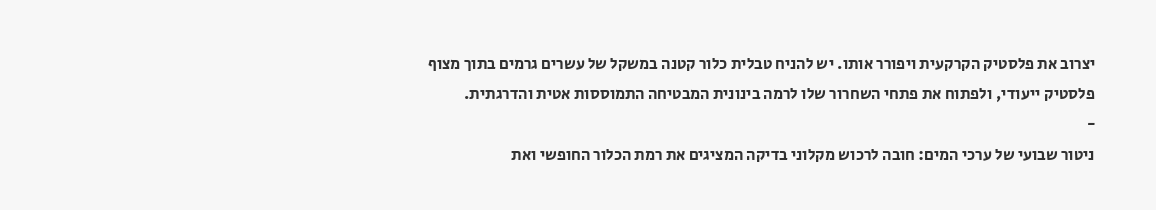יצרוב את פלסטיק הקרקעית ויפורר אותו. יש להניח טבלית כלור קטנה במשקל של עשרים גרמים בתוך מצוף פלסטיק ייעודי, ולפתוח את פתחי השחרור שלו לרמה בינונית המבטיחה התמוססות אטית והדרגתית.
-
ניטור שבועי של ערכי המים: חובה לרכוש מקלוני בדיקה המציגים את רמת הכלור החופשי ואת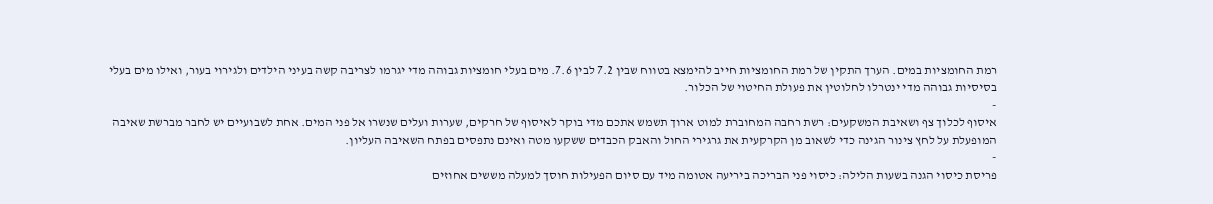רמת החומציות במים. הערך התקין של רמת החומציות חייב להימצא בטווח שבין 7.2 לבין 7.6. מים בעלי חומציות גבוהה מדי יגרמו לצריבה קשה בעיני הילדים ולגירוי בעור, ואילו מים בעלי בסיסיות גבוהה מדי ינטרלו לחלוטין את פעולת החיטוי של הכלור.
-
איסוף לכלוך צף ושאיבת המשקעים: רשת רחבה המחוברת למוט ארוך תשמש אתכם מדי בוקר לאיסוף של חרקים, שערות ועלים שנשרו אל פני המים. אחת לשבועיים יש לחבר מברשת שאיבה המופעלת על לחץ צינור הגינה כדי לשאוב מן הקרקעית את גרגירי החול והאבק הכבדים ששקעו מטה ואינם נתפסים בפתח השאיבה העליון.
-
פריסת כיסוי הגנה בשעות הלילה: כיסוי פני הבריכה ביריעה אטומה מיד עם סיום הפעילות חוסך למעלה מששים אחוזים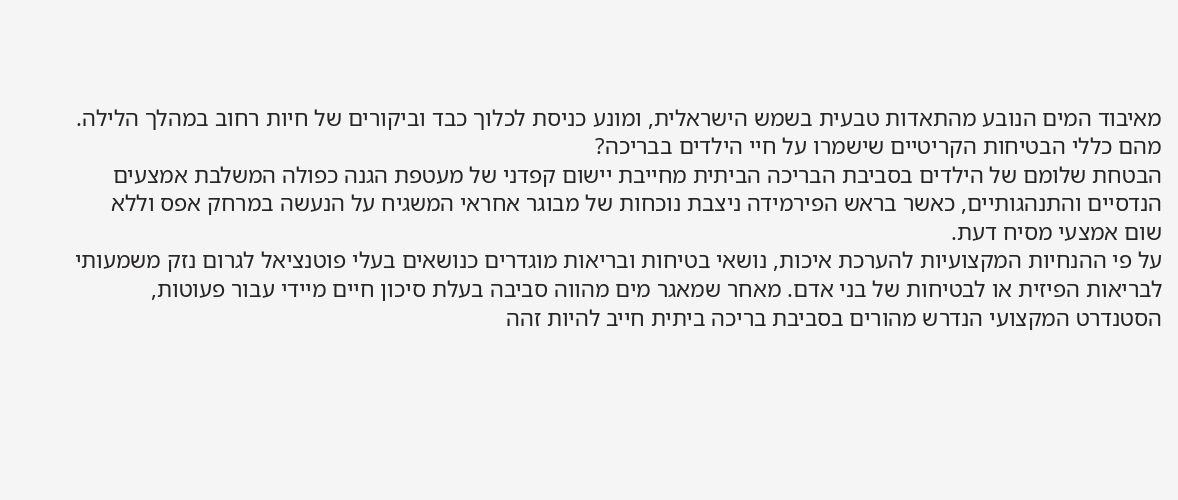מאיבוד המים הנובע מהתאדות טבעית בשמש הישראלית, ומונע כניסת לכלוך כבד וביקורים של חיות רחוב במהלך הלילה.
מהם כללי הבטיחות הקריטיים שישמרו על חיי הילדים בבריכה?
הבטחת שלומם של הילדים בסביבת הבריכה הביתית מחייבת יישום קפדני של מעטפת הגנה כפולה המשלבת אמצעים הנדסיים והתנהגותיים, כאשר בראש הפירמידה ניצבת נוכחות של מבוגר אחראי המשגיח על הנעשה במרחק אפס וללא שום אמצעי מסיח דעת.
על פי ההנחיות המקצועיות להערכת איכות, נושאי בטיחות ובריאות מוגדרים כנושאים בעלי פוטנציאל לגרום נזק משמעותי לבריאות הפיזית או לבטיחות של בני אדם. מאחר שמאגר מים מהווה סביבה בעלת סיכון חיים מיידי עבור פעוטות, הסטנדרט המקצועי הנדרש מהורים בסביבת בריכה ביתית חייב להיות זהה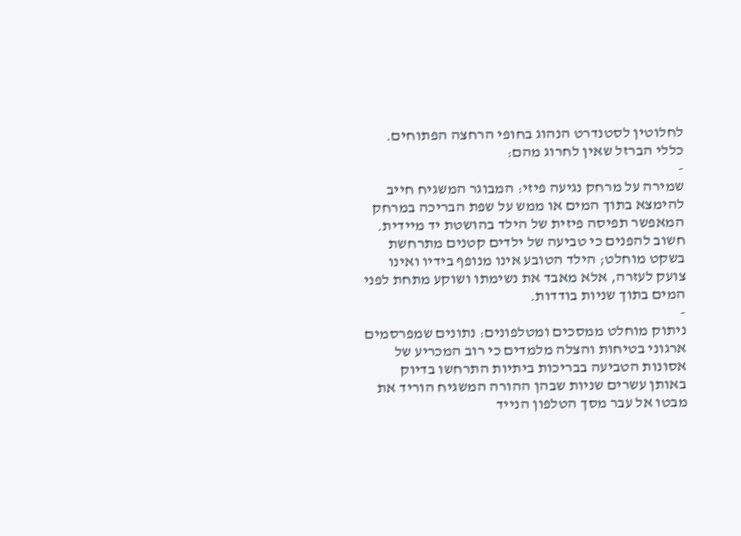לחלוטין לסטנדרט הנהוג בחופי הרחצה הפתוחים.
כללי הברזל שאין לחרוג מהם:
-
שמירה על מרחק נגיעה פיזי: המבוגר המשגיח חייב להימצא בתוך המים או ממש על שפת הבריכה במרחק המאפשר תפיסה פיזית של הילד בהושטת יד מיידית. חשוב להפנים כי טביעה של ילדים קטנים מתרחשת בשקט מוחלט; הילד הטובע אינו מנופף בידיו ואינו צועק לעזרה, אלא מאבד את נשימתו ושוקע מתחת לפני המים בתוך שניות בודדות.
-
ניתוק מוחלט ממסכים ומטלפונים: נתונים שמפרסמים ארגוני בטיחות והצלה מלמדים כי רוב המכריע של אסונות הטביעה בבריכות ביתיות התרחשו בדיוק באותן עשרים שניות שבהן ההורה המשגיח הוריד את מבטו אל עבר מסך הטלפון הנייד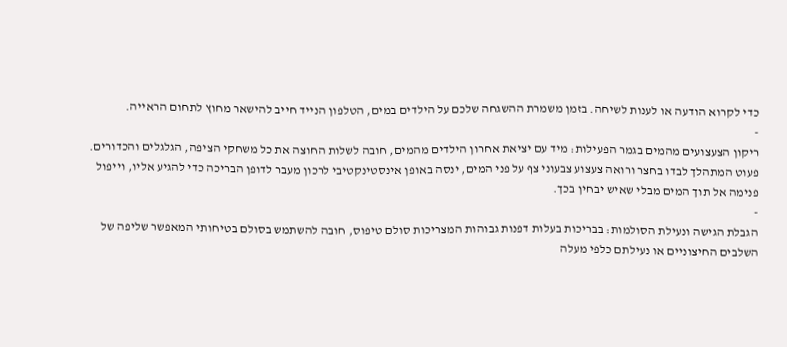כדי לקרוא הודעה או לענות לשיחה. בזמן משמרת ההשגחה שלכם על הילדים במים, הטלפון הנייד חייב להישאר מחוץ לתחום הראייה.
-
ריקון הצעצועים מהמים בגמר הפעילות: מיד עם יציאת אחרון הילדים מהמים, חובה לשלות החוצה את כל משחקי הציפה, הגלגלים והכדורים. פעוט המתהלך לבדו בחצר ורואה צעצוע צבעוני צף על פני המים, ינסה באופן אינסטינקטיבי לרכון מעבר לדופן הבריכה כדי להגיע אליו, וייפול פנימה אל תוך המים מבלי שאיש יבחין בכך.
-
הגבלת הגישה ונעילת הסולמות: בבריכות בעלות דפנות גבוהות המצריכות סולם טיפוס, חובה להשתמש בסולם בטיחותי המאפשר שליפה של השלבים החיצוניים או נעילתם כלפי מעלה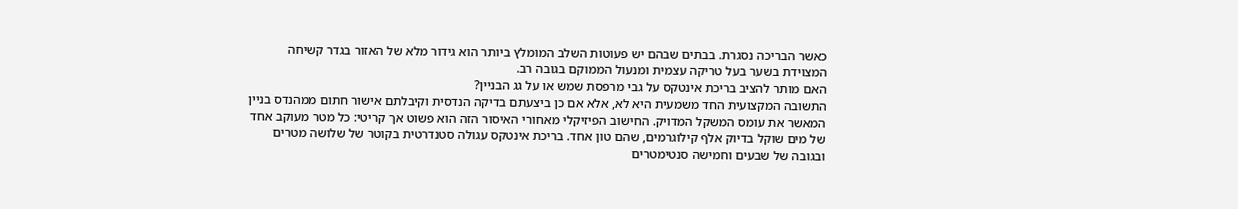כאשר הבריכה נסגרת. בבתים שבהם יש פעוטות השלב המומלץ ביותר הוא גידור מלא של האזור בגדר קשיחה המצוידת בשער בעל טריקה עצמית ומנעול הממוקם בגובה רב.
האם מותר להציב בריכת אינטקס על גבי מרפסת שמש או על גג הבניין?
התשובה המקצועית החד משמעית היא לא, אלא אם כן ביצעתם בדיקה הנדסית וקיבלתם אישור חתום ממהנדס בניין המאשר את עומס המשקל המדויק. החישוב הפיזיקלי מאחורי האיסור הזה הוא פשוט אך קריטי: כל מטר מעוקב אחד של מים שוקל בדיוק אלף קילוגרמים, שהם טון אחד. בריכת אינטקס עגולה סטנדרטית בקוטר של שלושה מטרים ובגובה של שבעים וחמישה סנטימטרים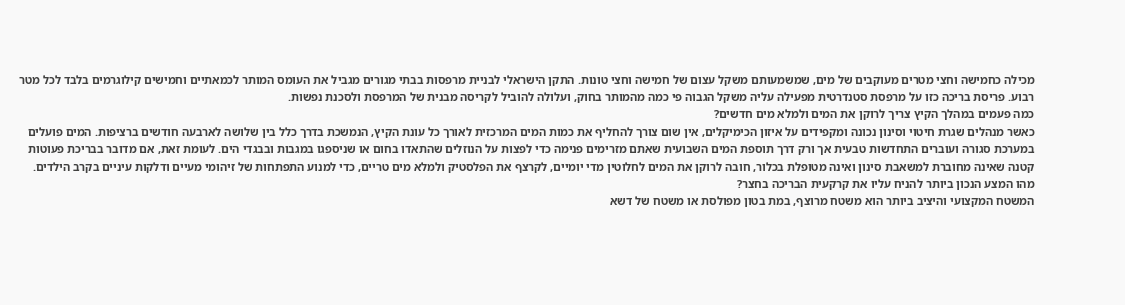מכילה כחמישה וחצי מטרים מעוקבים של מים, שמשמעותם משקל עצום של חמישה וחצי טונות. התקן הישראלי לבניית מרפסות בבתי מגורים מגביל את העומס המותר לכמאתיים וחמישים קילוגרמים בלבד לכל מטר רבוע. פריסת בריכה כזו על מרפסת סטנדרטית מפעילה עליה משקל הגבוה פי כמה מהמותר בחוק, ועלולה להוביל לקריסה מבנית של המרפסת ולסכנת נפשות.
כמה פעמים במהלך הקיץ צריך לרוקן את המים ולמלא מים חדשים?
כאשר מנהלים שגרת חיטוי וסינון נכונה ומקפידים על איזון הכימיקלים, אין שום צורך להחליף את כמות המים המרכזית לאורך כל עונת הקיץ, הנמשכת בדרך כלל בין שלושה לארבעה חודשים ברציפות. המים פועלים במערכת סגורה ועוברים התחדשות טבעית אך ורק דרך תוספת המים השבועית שאתם מזרימים פנימה כדי לפצות על הנוזלים שהתאדו בחום או שניספגו במגבות ובבגדי הים. לעומת זאת, אם מדובר בבריכת פעוטות קטנה שאינה מחוברת למשאבת סינון ואינה מטופלת בכלור, חובה לרוקן את המים לחלוטין מדי יומיים, לקרצף את הפלסטיק ולמלא מים טריים, כדי למנוע התפתחות של זיהומי מעיים ודלקות עיניים בקרב הילדים.
מהו המצע הנכון ביותר להניח עליו את קרקעית הבריכה בחצר?
המשטח המקצועי והיציב ביותר הוא משטח מרוצף, במת בטון מפולסת או משטח של דשא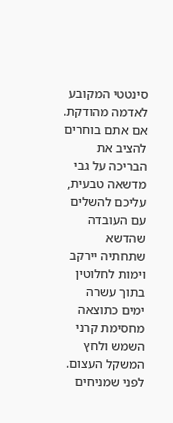סינטטי המקובע לאדמה מהודקת. אם אתם בוחרים להציב את הבריכה על גבי מדשאה טבעית, עליכם להשלים עם העובדה שהדשא שתחתיה יירקב וימות לחלוטין בתוך עשרה ימים כתוצאה מחסימת קרני השמש ולחץ המשקל העצום. לפני שמניחים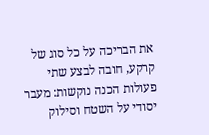את הבריכה על כל סוג של קרקע, חובה לבצע שתי פעולות הכנה נוקשות: מעבר יסודי על השטח וסילוק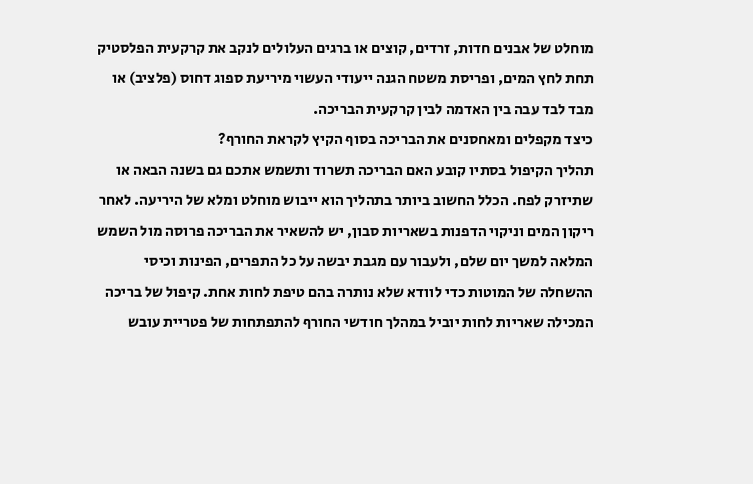מוחלט של אבנים חדות, זרדים, קוצים או ברגים העלולים לנקב את קרקעית הפלסטיק תחת לחץ המים, ופריסת משטח הגנה ייעודי העשוי מיריעת ספוג דחוס (פלציב) או מבד לבד עבה בין האדמה לבין קרקעית הבריכה.
כיצד מקפלים ומאחסנים את הבריכה בסוף הקיץ לקראת החורף?
תהליך הקיפול בסתיו קובע האם הבריכה תשרוד ותשמש אתכם גם בשנה הבאה או שתיזרק לפח. הכלל החשוב ביותר בתהליך הוא ייבוש מוחלט ומלא של היריעה. לאחר ריקון המים וניקוי הדפנות בשאריות סבון, יש להשאיר את הבריכה פרוסה מול השמש המלאה למשך יום שלם, ולעבור עם מגבת יבשה על כל התפרים, הפינות וכיסי ההשחלה של המוטות כדי לוודא שלא נותרה בהם טיפת לחות אחת. קיפול של בריכה המכילה שאריות לחות יוביל במהלך חודשי החורף להתפתחות של פטריית עובש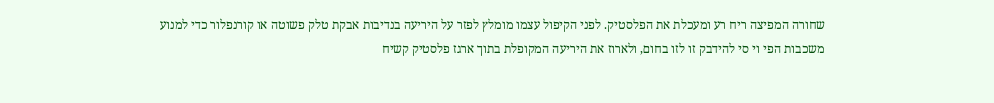שחורה המפיצה ריח רע ומעכלת את הפלסטיק. לפני הקיפול עצמו מומלץ לפזר על היריעה בנדיבות אבקת טלק פשוטה או קורנפלור כדי למנוע משכבות הפי וי סי להידבק זו לזו בחום, ולארוז את היריעה המקופלת בתוך ארגז פלסטיק קשיח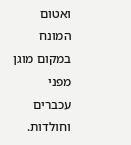ואטום המונח במקום מוגן מפני עכברים וחולדות.